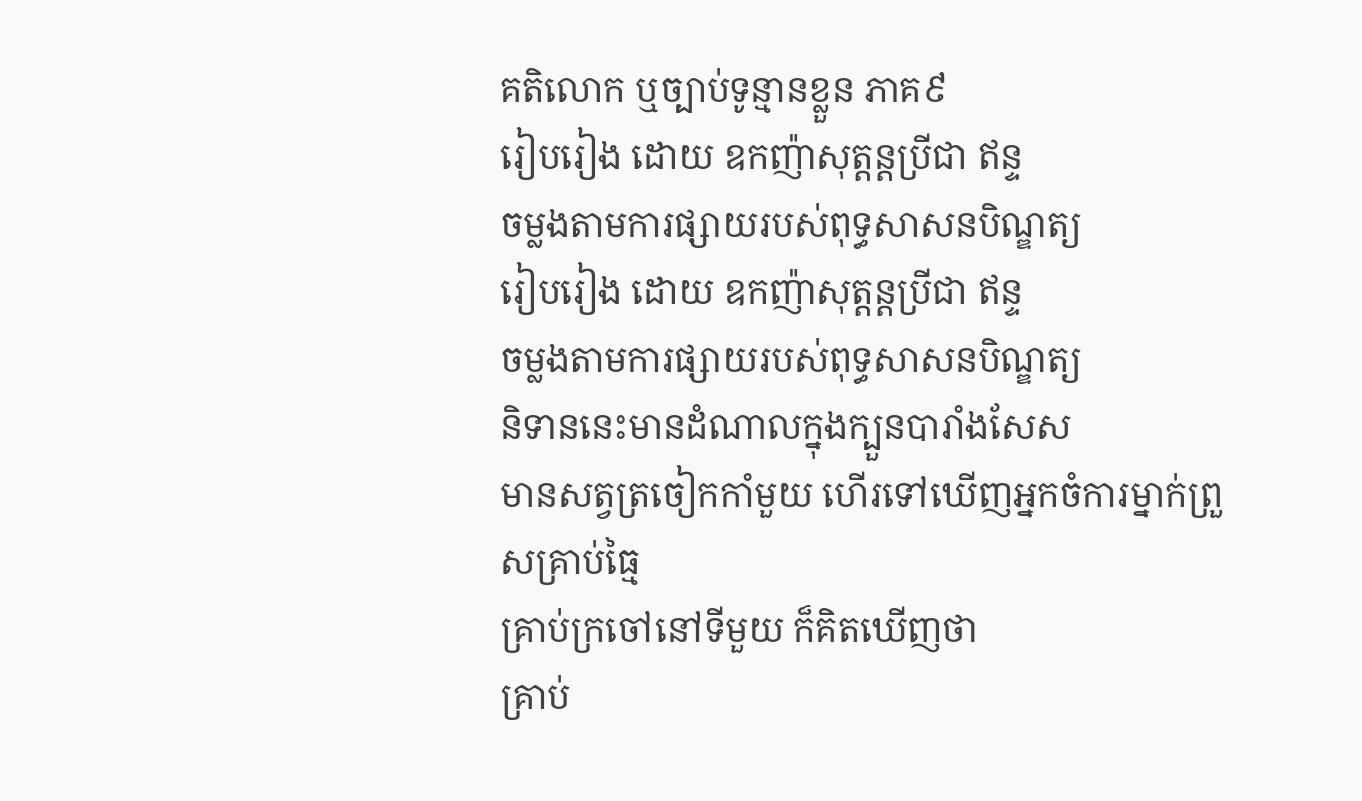គតិលោក ឬច្បាប់ទូន្មានខ្លួន ភាគ៩
រៀបរៀង ដោយ ឧកញ៉ាសុត្ដន្ដប្រីជា ឥន្ទ
ចម្លងតាមការផ្សាយរបស់ពុទ្ធសាសនបិណ្ឌត្យ
រៀបរៀង ដោយ ឧកញ៉ាសុត្ដន្ដប្រីជា ឥន្ទ
ចម្លងតាមការផ្សាយរបស់ពុទ្ធសាសនបិណ្ឌត្យ
និទាននេះមានដំណាលក្នុងក្បួនបារាំងសែស
មានសត្វត្រចៀកកាំមួយ ហើរទៅឃើញអ្នកចំការម្នាក់ព្រួសគ្រាប់ធ្មៃ
គ្រាប់ក្រចៅនៅទីមួយ ក៏គិតឃើញថា
គ្រាប់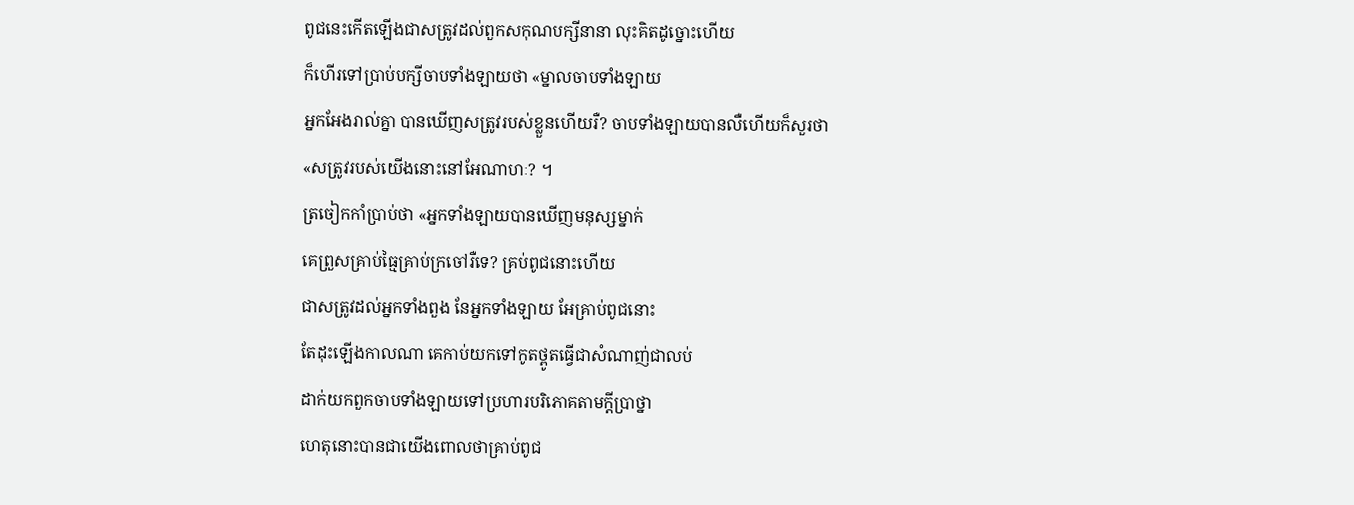ពូជនេះកើតឡើងជាសត្រូវដល់ពួកសកុណបក្សីនានា លុះគិតដូច្នោះហើយ
ក៏ហើរទៅប្រាប់បក្សីចាបទាំងឡាយថា «ម្នាលចាបទាំងឡាយ
អ្នកអែងរាល់គ្នា បានឃើញសត្រូវរបស់ខ្លួនហើយរឺ? ចាបទាំងឡាយបានលឺហើយក៏សួរថា
«សត្រូវរបស់យើងនោះនៅអែណាហៈ? ។
ត្រចៀកកាំប្រាប់ថា «អ្នកទាំងឡាយបានឃើញមនុស្សម្នាក់
គេព្រួសគ្រាប់ធ្មៃគ្រាប់ក្រចៅរឺទេ? គ្រប់ពូជនោះហើយ
ជាសត្រូវដល់អ្នកទាំងពួង នែអ្នកទាំងឡាយ អែគ្រាប់ពូជនោះ
តែដុះឡើងកាលណា គេកាប់យកទៅកូតថ្ពូតធ្វើជាសំណាញ់ជាលប់
ដាក់យកពួកចាបទាំងឡាយទៅប្រហារបរិភោគតាមក្ដីប្រាថ្នា
ហេតុនោះបានជាយើងពោលថាគ្រាប់ពូជ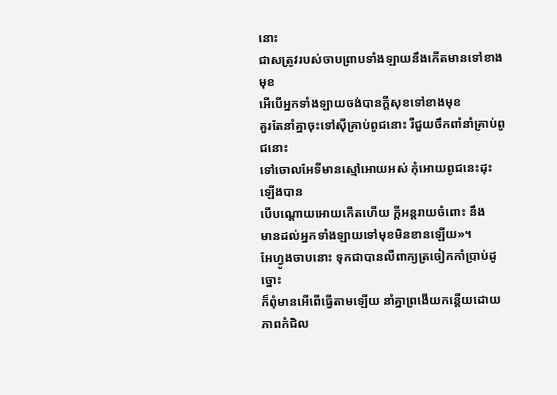នោះ
ជាសត្រូវរបស់ចាបព្រាបទាំងឡាយនឹងកើតមានទៅខាងមុខ
អើបើអ្នកទាំងឡាយចង់បានក្ដីសុខទៅខាងមុខ
គួរតែនាំគ្នាចុះទៅស៊ីគ្រាប់ពូជនោះ រឺជួយចឹកពាំនាំគ្រាប់ពូជនោះ
ទៅចោលអែទីមានស្មៅអោយអស់ កុំអោយពូជនេះដុះឡើងបាន
បើបណ្ដោយអោយកើតហើយ ក្ដីអន្ដរាយចំពោះ នឹង
មានដល់អ្នកទាំងឡាយទៅមុខមិនខានឡើយ»។
អែហ្វូងចាបនោះ ទុកជាបានលឺពាក្យត្រចៀកកាំប្រាប់ដូច្នោះ
ក៏ពុំមានអើពើធ្វើតាមឡើយ នាំគ្នាព្រងើយកន្ដើយដោយភាពកំជិល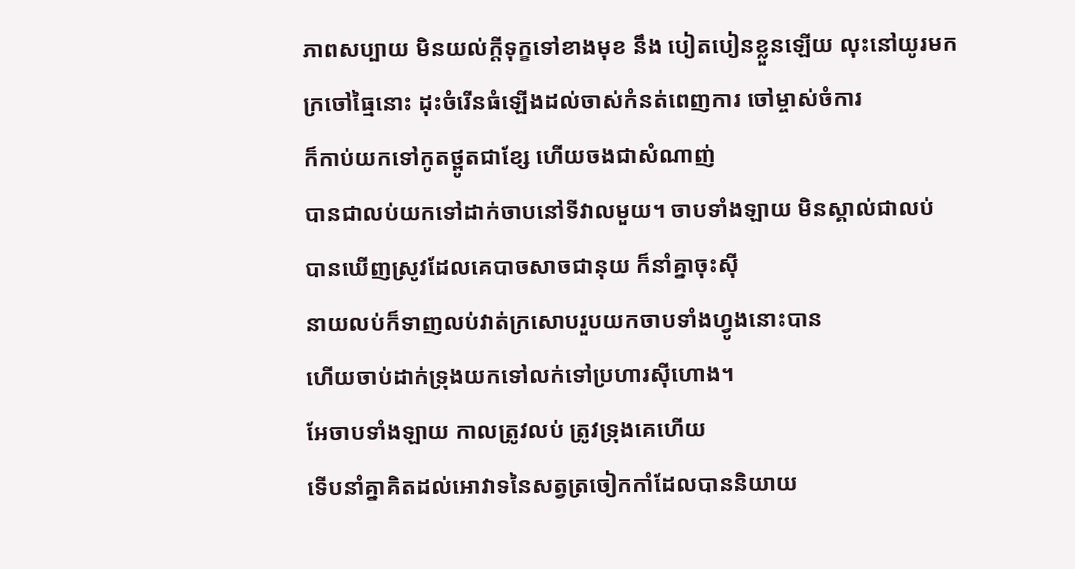ភាពសប្បាយ មិនយល់ក្ដីទុក្ខទៅខាងមុខ នឹង បៀតបៀនខ្លួនឡើយ លុះនៅយូរមក
ក្រចៅធ្មៃនោះ ដុះចំរើនធំឡើងដល់ចាស់កំនត់ពេញការ ចៅម្ចាស់ចំការ
ក៏កាប់យកទៅកូតថ្ពូតជាខ្សែ ហើយចងជាសំណាញ់
បានជាលប់យកទៅដាក់ចាបនៅទីវាលមួយ។ ចាបទាំងឡាយ មិនស្គាល់ជាលប់
បានឃើញស្រូវដែលគេបាចសាចជានុយ ក៏នាំគ្នាចុះស៊ី
នាយលប់ក៏ទាញលប់វាត់ក្រសោបរួបយកចាបទាំងហ្វូងនោះបាន
ហើយចាប់ដាក់ទ្រុងយកទៅលក់ទៅប្រហារស៊ីហោង។
អែចាបទាំងឡាយ កាលត្រូវលប់ ត្រូវទ្រុងគេហើយ
ទើបនាំគ្នាគិតដល់អោវាទនៃសត្វត្រចៀកកាំដែលបាននិយាយ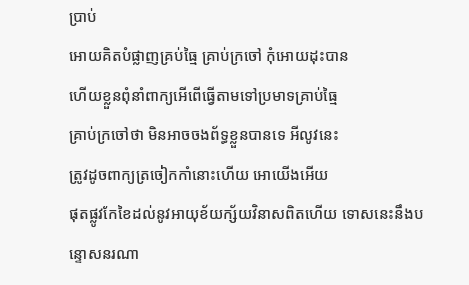ប្រាប់
អោយគិតបំផ្លាញគ្រប់ធ្មៃ គ្រាប់ក្រចៅ កុំអោយដុះបាន
ហើយខ្លួនពុំនាំពាក្យអើពើធ្វើតាមទៅប្រមាទគ្រាប់ធ្មៃ
គ្រាប់ក្រចៅថា មិនអាចចងព័ទ្ធខ្លួនបានទេ អីលូវនេះ
ត្រូវដូចពាក្យត្រចៀកកាំនោះហើយ អោយើងអើយ
ផុតផ្លូវកែខៃដល់នូវអាយុខ័យក្ស័យវិនាសពិតហើយ ទោសនេះនឹងបន្ទោសនរណា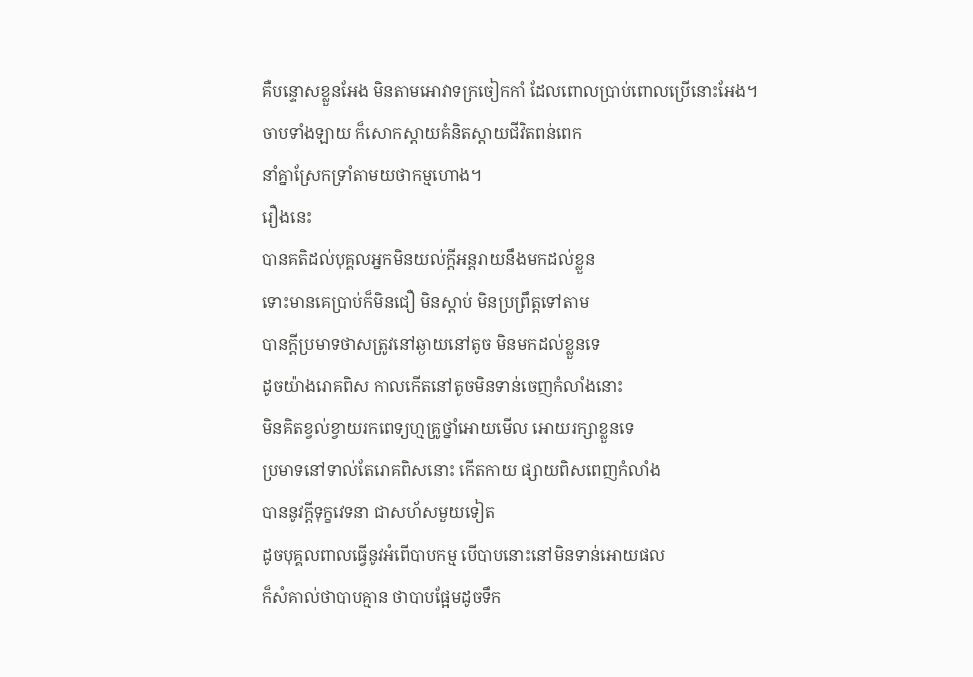គឺបន្ទោសខ្លួនអែង មិនតាមអោវាទក្រចៀកកាំ ដែលពោលប្រាប់ពោលប្រើនោះអែង។
ចាបទាំងឡាយ ក៏សោកស្ដាយគំនិតស្ដាយជីវិតពន់ពេក
នាំគ្នាស្រែកទ្រាំតាមយថាកម្មហោង។
រឿងនេះ
បានគតិដល់បុគ្គលអ្នកមិនយល់ក្ដីអន្ដរាយនឹងមកដល់ខ្លួន
ទោះមានគេប្រាប់ក៏មិនជឿ មិនស្ដាប់ មិនប្រព្រឹត្ដទៅតាម
បានក្ដីប្រមាទថាសត្រូវនៅឆ្ងាយនៅតូច មិនមកដល់ខ្លួនទេ
ដូចយ៉ាងរោគពិស កាលកើតនៅតូចមិនទាន់ចេញកំលាំងនោះ
មិនគិតខ្វល់ខ្វាយរកពេទ្យហ្មគ្រូថ្នាំអោយមើល អោយរក្សាខ្លួនទេ
ប្រមាទនៅទាល់តែរោគពិសនោះ កើតកាយ ផ្សាយពិសពេញកំលាំង
បាននូវក្ដីទុក្ខវេទនា ជាសហ័សមួយទៀត
ដូចបុគ្គលពាលធ្វើនូវអំពើបាបកម្ម បើបាបនោះនៅមិនទាន់អោយផល
ក៏សំគាល់ថាបាបគ្មាន ថាបាបផ្អែមដូចទឹក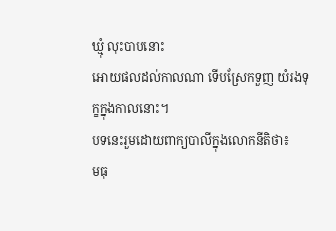ឃ្មុំ លុះបាបនោះ
អោយផលដល់កាលណា ទើបស្រែកទួញ យំរងទុក្ខក្នុងកាលនោះ។
បទនេះរួមដោយពាក្យបាលីក្នុងលោកនីតិថា៖
មធុ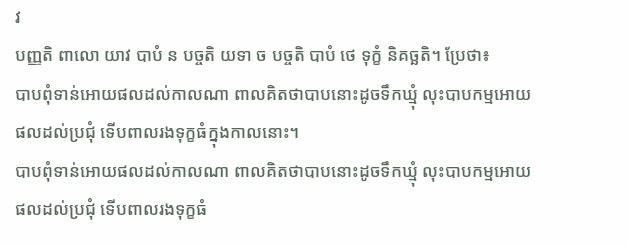វ
បញ្ញតិ ពាលោ យាវ បាបំ ន បច្ចតិ យទា ច បច្ចតិ បាបំ ថេ ទុក្ខំ និគច្ឆតិ។ ប្រែថា៖
បាបពុំទាន់អោយផលដល់កាលណា ពាលគិតថាបាបនោះដូចទឹកឃ្មុំ លុះបាបកម្មអោយផលដល់ប្រជុំ ទើបពាលរងទុក្ខធំក្នុងកាលនោះ។
បាបពុំទាន់អោយផលដល់កាលណា ពាលគិតថាបាបនោះដូចទឹកឃ្មុំ លុះបាបកម្មអោយផលដល់ប្រជុំ ទើបពាលរងទុក្ខធំ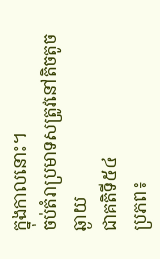ក្នុងកាលនោះ។
ចប់តំរាប្រមាទសត្រូវនៅតិចតូចឆ្ងាយ
ជាគតិទី៥៤
ប្រភព៖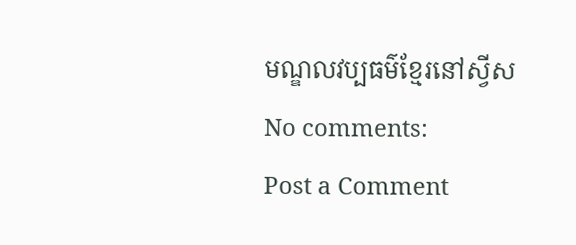មណ្ឌលវប្បធម៌ខ្មែរនៅស្វីស
No comments:
Post a Comment